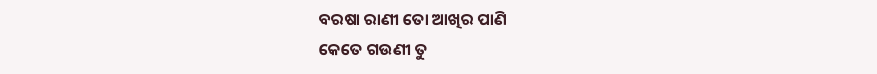ବରଷା ରାଣୀ ତୋ ଆଖିର ପାଣି
କେତେ ଗଉଣୀ ତୁ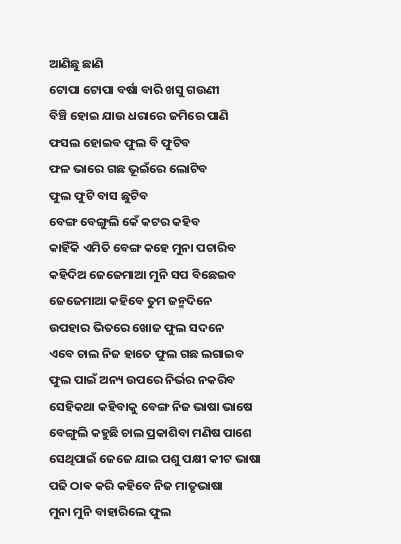ଆଣିଛୁ ଛାଣି
ଟୋପା ଟୋପା ବର୍ଷା ବାରି ଖସୁ ଗଉଣୀ
ବିଞ୍ଚି ହୋଇ ଯାଉ ଧରାରେ ଜମିରେ ପାଣି
ଫସଲ ହୋଇବ ଫୁଲ ବି ଫୁଟିବ
ଫଳ ଭାରେ ଗଛ ଭୂଇଁରେ ଲୋଟିବ
ଫୁଲ ଫୁଟି ବାସ ଛୁଟିବ
ବେଙ୍ଗ ବେଙ୍ଗୁଲି କେଁ କଟର କହିବ
କାହିଁକି ଏମିତି ବେଙ୍ଗ କହେ ମୁନା ପଚାରିବ
କହିଦିଅ ଜେଜେମାଆ ମୁନି ସପ ବିଛେଇବ
ଜେଜେମାଆ କହିବେ ତୁମ ଜନ୍ମଦିନେ
ଉପହାର ଭିତରେ ଖୋଜ ଫୁଲ ସଦନେ
ଏବେ ଚାଲ ନିଜ ହାତେ ଫୁଲ ଗଛ ଲଗାଇବ
ଫୁଲ ପାଇଁ ଅନ୍ୟ ଉପରେ ନିର୍ଭର ନକରିବ
ସେହିକଥା କହିବାକୁ ବେଙ୍ଗ ନିଜ ଭାଷା ଭାଷେ
ବେଙ୍ଗୁଲି କହୁଛି ଚାଲ ପ୍ରକାଶିବା ମଣିଷ ପାଶେ
ସେଥିପାଇଁ ଜେଜେ ଯାଇ ପଶୁ ପକ୍ଷୀ କୀଟ ଭାଷା
ପଢି ଠାଵ କରି କହିବେ ନିଜ ମାତୃଭାଷା
ମୁନା ମୁନି ବାହାରିଲେ ଫୁଲ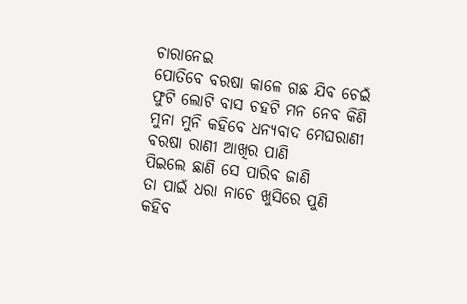ଚାରାନେଇ
ପୋତିବେ ବରଷା କାଳେ ଗଛ ଯିବ ଚେଇଁ
ଫୁଟି ଲୋଟି ବାସ ଚହଟି ମନ ନେବ କିଣି
ମୁନା ମୁନି କହିବେ ଧନ୍ୟବାଦ ମେଘରାଣୀ
ବରଷା ରାଣୀ ଆଖିର ପାଣି
ପିଇଲେ ଛାଣି ସେ ପାରିବ ଜାଣି
ତା ପାଇଁ ଧରା ନାଚେ ଖୁସିରେ ପୁଣି
କହିବ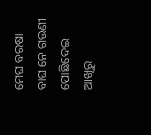ମେଘ ବରଷା ବାଘ ନେ ଗଉଣୀ
ପୋଛିଦେଇ ଆଖିରୁ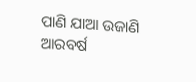ପାଣି ଯାଆ ଉଜାଣି
ଆରବର୍ଷ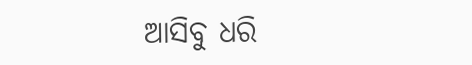ଆସିବୁ ଧରି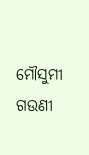ମୌସୁମୀ ଗଉଣୀ